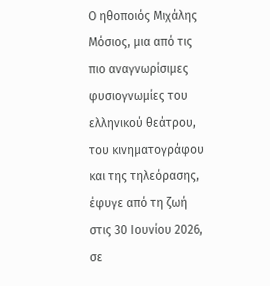Ο ηθοποιός Μιχάλης Μόσιος, μια από τις πιο αναγνωρίσιμες φυσιογνωμίες του ελληνικού θεάτρου, του κινηματογράφου και της τηλεόρασης, έφυγε από τη ζωή στις 30 Ιουνίου 2026, σε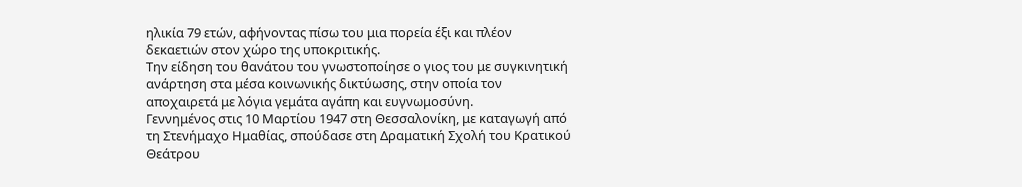ηλικία 79 ετών, αφήνοντας πίσω του μια πορεία έξι και πλέον δεκαετιών στον χώρο της υποκριτικής.
Την είδηση του θανάτου του γνωστοποίησε ο γιος του με συγκινητική ανάρτηση στα μέσα κοινωνικής δικτύωσης, στην οποία τον αποχαιρετά με λόγια γεμάτα αγάπη και ευγνωμοσύνη.
Γεννημένος στις 10 Μαρτίου 1947 στη Θεσσαλονίκη, με καταγωγή από τη Στενήμαχο Ημαθίας, σπούδασε στη Δραματική Σχολή του Κρατικού Θεάτρου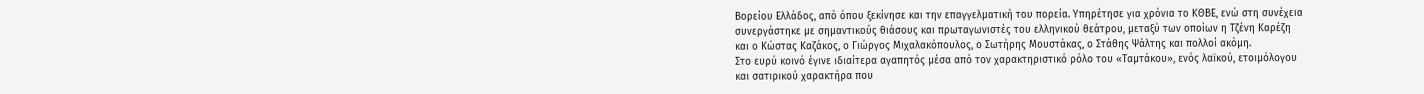Βορείου Ελλάδος, από όπου ξεκίνησε και την επαγγελματική του πορεία. Υπηρέτησε για χρόνια το ΚΘΒΕ, ενώ στη συνέχεια συνεργάστηκε με σημαντικούς θιάσους και πρωταγωνιστές του ελληνικού θεάτρου, μεταξύ των οποίων η Τζένη Καρέζη και ο Κώστας Καζάκος, ο Γιώργος Μιχαλακόπουλος, ο Σωτήρης Μουστάκας, ο Στάθης Ψάλτης και πολλοί ακόμη.
Στο ευρύ κοινό έγινε ιδιαίτερα αγαπητός μέσα από τον χαρακτηριστικό ρόλο του «Ταμτάκου», ενός λαϊκού, ετοιμόλογου και σατιρικού χαρακτήρα που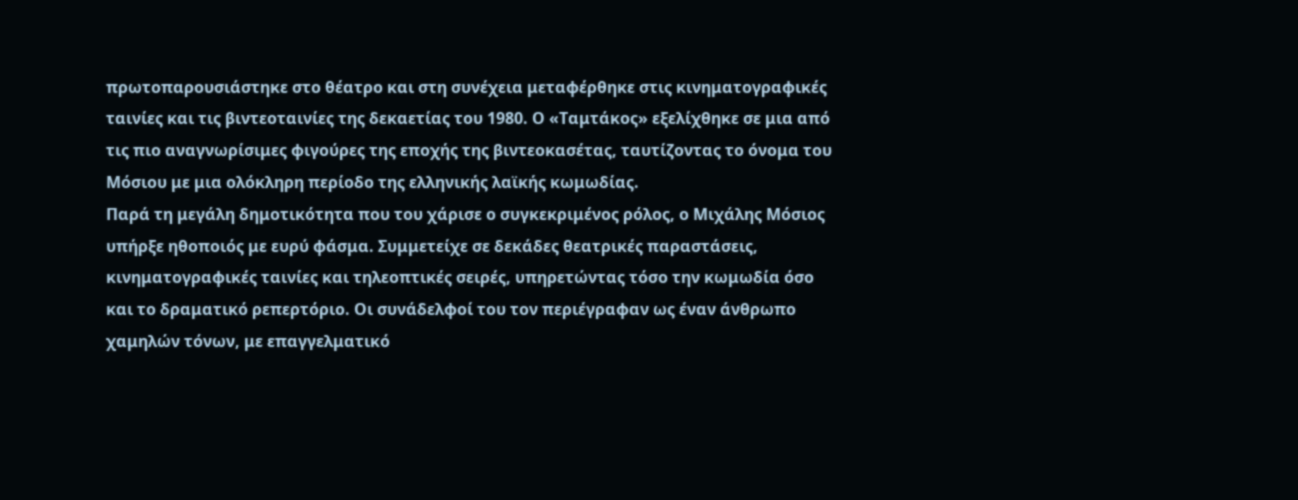πρωτοπαρουσιάστηκε στο θέατρο και στη συνέχεια μεταφέρθηκε στις κινηματογραφικές ταινίες και τις βιντεοταινίες της δεκαετίας του 1980. Ο «Ταμτάκος» εξελίχθηκε σε μια από τις πιο αναγνωρίσιμες φιγούρες της εποχής της βιντεοκασέτας, ταυτίζοντας το όνομα του Μόσιου με μια ολόκληρη περίοδο της ελληνικής λαϊκής κωμωδίας.
Παρά τη μεγάλη δημοτικότητα που του χάρισε ο συγκεκριμένος ρόλος, ο Μιχάλης Μόσιος υπήρξε ηθοποιός με ευρύ φάσμα. Συμμετείχε σε δεκάδες θεατρικές παραστάσεις, κινηματογραφικές ταινίες και τηλεοπτικές σειρές, υπηρετώντας τόσο την κωμωδία όσο και το δραματικό ρεπερτόριο. Οι συνάδελφοί του τον περιέγραφαν ως έναν άνθρωπο χαμηλών τόνων, με επαγγελματικό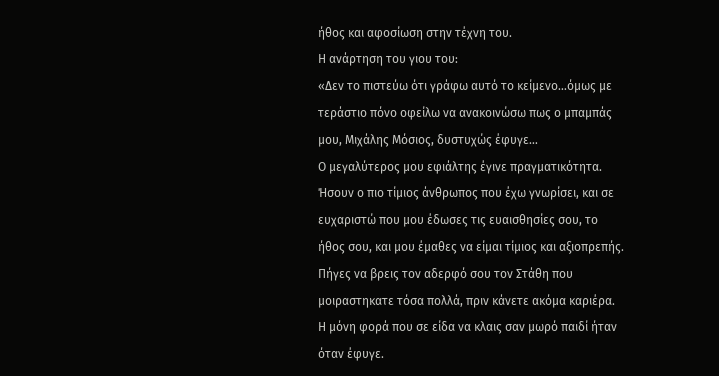ήθος και αφοσίωση στην τέχνη του.
Η ανάρτηση του γιου του:
«Δεν το πιστεύω ότι γράφω αυτό το κείμενο…όμως με τεράστιο πόνο οφείλω να ανακοινώσω πως ο μπαμπάς μου, Μιχάλης Μόσιος, δυστυχώς έφυγε…
Ο μεγαλύτερος μου εφιάλτης έγινε πραγματικότητα.
Ήσουν ο πιο τίμιος άνθρωπος που έχω γνωρίσει, και σε ευχαριστώ που μου έδωσες τις ευαισθησίες σου, το ήθος σου, και μου έμαθες να είμαι τίμιος και αξιοπρεπής.
Πήγες να βρεις τον αδερφό σου τον Στάθη που μοιραστηκατε τόσα πολλά, πριν κάνετε ακόμα καριέρα.
Η μόνη φορά που σε είδα να κλαις σαν μωρό παιδί ήταν όταν έφυγε.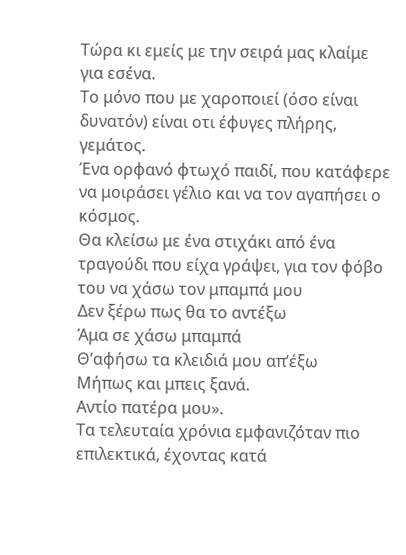Τώρα κι εμείς με την σειρά μας κλαίμε για εσένα.
Το μόνο που με χαροποιεί (όσο είναι δυνατόν) είναι οτι έφυγες πλήρης, γεμάτος.
Ένα ορφανό φτωχό παιδί, που κατάφερε να μοιράσει γέλιο και να τον αγαπήσει ο κόσμος.
Θα κλείσω με ένα στιχάκι από ένα τραγούδι που είχα γράψει, για τον φόβο του να χάσω τον μπαμπά μου
Δεν ξέρω πως θα το αντέξω
Άμα σε χάσω μπαμπά
Θ’αφήσω τα κλειδιά μου απ’έξω
Μήπως και μπεις ξανά.
Αντίο πατέρα μου».
Τα τελευταία χρόνια εμφανιζόταν πιο επιλεκτικά, έχοντας κατά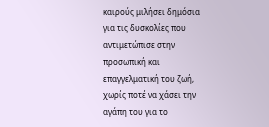καιρούς μιλήσει δημόσια για τις δυσκολίες που αντιμετώπισε στην προσωπική και επαγγελματική του ζωή, χωρίς ποτέ να χάσει την αγάπη του για το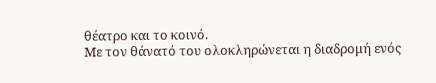θέατρο και το κοινό.
Με τον θάνατό του ολοκληρώνεται η διαδρομή ενός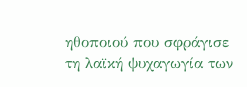ηθοποιού που σφράγισε τη λαϊκή ψυχαγωγία των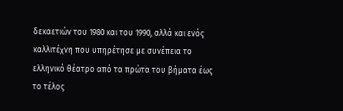δεκαετιών του 1980 και του 1990, αλλά και ενός καλλιτέχνη που υπηρέτησε με συνέπεια το ελληνικό θέατρο από τα πρώτα του βήματα έως το τέλος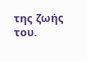της ζωής του.